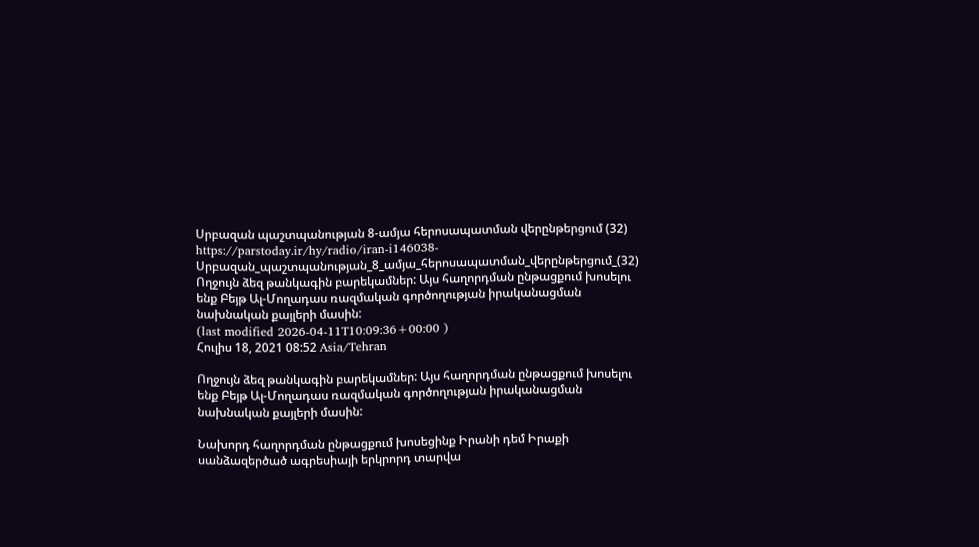Սրբազան պաշտպանության 8-ամյա հերոսապատման վերընթերցում (32)
https://parstoday.ir/hy/radio/iran-i146038-Սրբազան_պաշտպանության_8_ամյա_հերոսապատման_վերընթերցում_(32)
Ողջույն ձեզ թանկագին բարեկամներ: Այս հաղորդման ընթացքում խոսելու ենք Բեյթ Ալ-Մողադաս ռազմական գործողության իրականացման նախնական քայլերի մասին:
(last modified 2026-04-11T10:09:36+00:00 )
Հուլիս 18, 2021 08:52 Asia/Tehran

Ողջույն ձեզ թանկագին բարեկամներ: Այս հաղորդման ընթացքում խոսելու ենք Բեյթ Ալ-Մողադաս ռազմական գործողության իրականացման նախնական քայլերի մասին:

Նախորդ հաղորդման ընթացքում խոսեցինք Իրանի դեմ Իրաքի սանձազերծած ագրեսիայի երկրորդ տարվա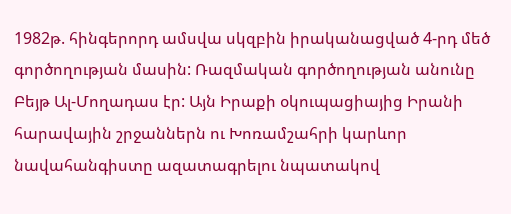1982թ. հինգերորդ ամսվա սկզբին իրականացված 4-րդ մեծ գործողության մասին: Ռազմական գործողության անունը Բեյթ Ալ-Մողադաս էր: Այն Իրաքի օկուպացիայից Իրանի հարավային շրջաններն ու Խոռամշահրի կարևոր նավահանգիստը ազատագրելու նպատակով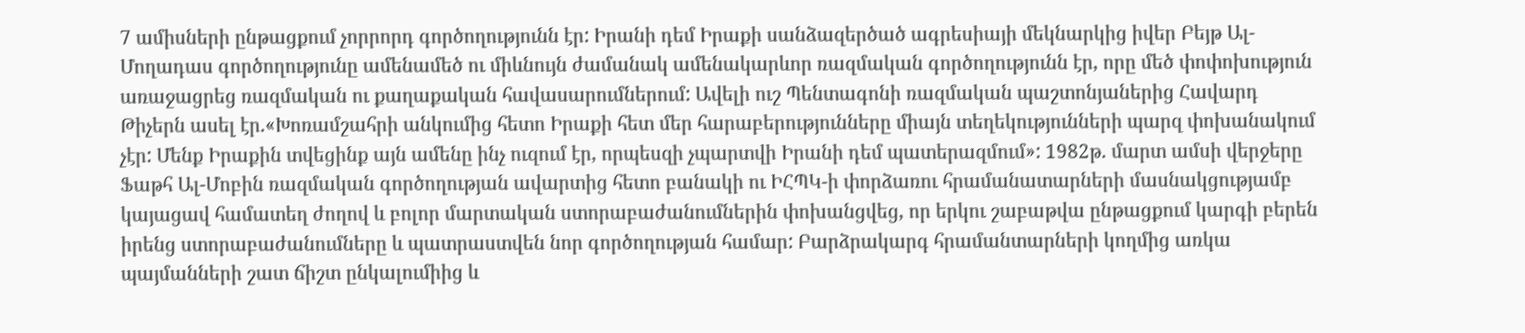7 ամիսների ընթացքում չորրորդ գործողությունն էր: Իրանի դեմ Իրաքի սանձազերծած ագրեսիայի մեկնարկից իվեր Բեյթ Ալ-Մողադաս գործողությունը ամենամեծ ու միևնույն ժամանակ ամենակարևոր ռազմական գործողությունն էր, որը մեծ փոփոխություն առաջացրեց ռազմական ու քաղաքական հավասարումներում: Ավելի ուշ Պենտագոնի ռազմական պաշտոնյաներից Հավարդ Թիչերն ասել էր.«Խոռամշահրի անկումից հետո Իրաքի հետ մեր հարաբերությունները միայն տեղեկությունների պարզ փոխանակում չէր: Մենք Իրաքին տվեցինք այն ամենը ինչ ուզում էր, որպեսզի չպարտվի Իրանի դեմ պատերազմում»: 1982թ. մարտ ամսի վերջերը Ֆաթհ Ալ-Մոբին ռազմական գործողության ավարտից հետո բանակի ու ԻՀՊԿ-ի փորձառու հրամանատարների մասնակցությամբ կայացավ համատեղ ժողով և բոլոր մարտական ստորաբաժանումներին փոխանցվեց, որ երկու շաբաթվա ընթացքում կարգի բերեն իրենց ստորաբաժանումները և պատրաստվեն նոր գործողության համար: Բարձրակարգ հրամանտարների կողմից առկա պայմանների շատ ճիշտ ընկալումիից և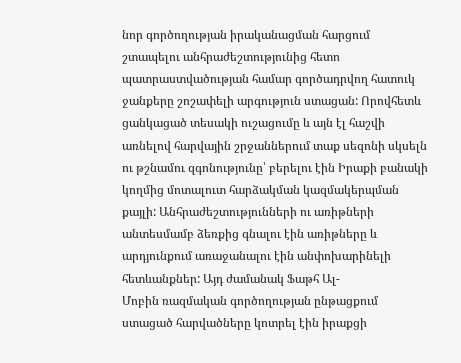նոր գործողության իրականացման հարցում շտապելու անհրաժեշտությունից հետո պատրաստվածության համար գործադրվող հատուկ ջանքերը շոշափելի արգություն ստացան: Որովհետև ցանկացած տեսակի ուշացումը և այն էլ հաշվի առնելով հարվային շրջաններում տաք սեզոնի սկսելն ու թշնամու զգոնությունը՝ բերելու էին Իրաքի բանակի կողմից մոտալուտ հարձակման կազմակերպման քայլի: Անհրաժեշտությունների ու առիթների անտեսմամբ ձեռքից գնալու էին առիթները և արդյունքում առաջանալու էին անփոխարինելի հետևանքներ: Այդ ժամանակ Ֆաթհ Ալ-
Մոբին ռազմական գործողության ընթացքում ստացած հարվածները կոտրել էին իրաքցի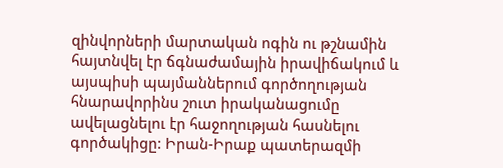զինվորների մարտական ոգին ու թշնամին հայտնվել էր ճգնաժամային իրավիճակում և այսպիսի պայմաններում գործողության հնարավորինս շուտ իրականացումը ավելացնելու էր հաջողության հասնելու գործակիցը: Իրան-Իրաք պատերազմի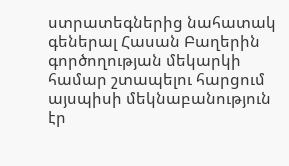ստրատեգներից նահատակ գեներալ Հասան Բաղերին գործողության մեկարկի համար շտապելու հարցում այսպիսի մեկնաբանություն էր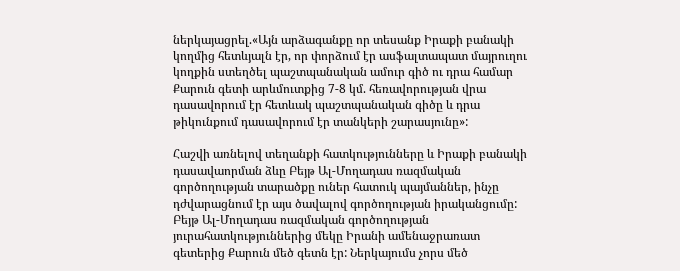ներկայացրել.«Այն արձագանքը որ տեսանք Իրաքի բանակի կողմից հետևյալն էր, որ փորձում էր ասֆալտապատ մայրուղու կողքին ստեղծել պաշտպանական ամուր գիծ ու դրա համար Քարուն գետի արևմուտքից 7-8 կմ. հեռավորության վրա դասավորում էր հետևակ պաշտպանական գիծը և դրա թիկունքում դասավորում էր տանկերի շարասյունը»:

Հաշվի առնելով տեղանքի հատկությունները և Իրաքի բանակի դասավաորման ձևը Բեյթ Ալ-Մողադաս ռազմական գործողության տարածքը ուներ հատուկ պայմաններ, ինչը դժվարացնում էր այս ծավալով գործողության իրականցումը: Բեյթ Ալ-Մողադաս ռազմական գործողության յուրահատկություններից մեկը Իրանի ամենաջրառատ գետերից Քարուն մեծ գետն էր: Ներկայումս չորս մեծ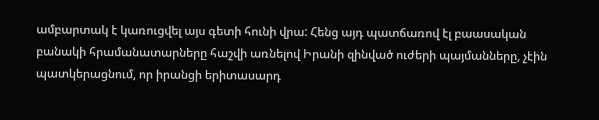ամբարտակ է կառուցվել այս գետի հունի վրա: Հենց այդ պատճառով էլ բաասական բանակի հրամանատարները հաշվի առնելով Իրանի զինված ուժերի պայմանները, չէին պատկերացնում, որ իրանցի երիտասարդ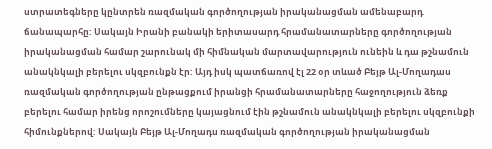ստրատեգները կընտրեն ռազմական գործողության իրականացման ամենաբարդ ճանապարհը: Սակայն Իրանի բանակի երիտասարդ հրամանատարները գործողության իրականացման համար շարունակ մի հիմնական մարտավարություն ունեին և դա թշնամուն անակնկալի բերելու սկզբունքն էր: Այդ իսկ պատճառով էլ 22 օր տևած Բեյթ Ալ-Մողադաս ռազմական գործողության ընթացքում իրանցի հրամանատարները հաջողություն ձեռք բերելու համար իրենց որոշումները կայացնում էին թշնամուն անակնկալի բերելու սկզբունքի հիմունքներով: Սակայն Բեյթ Ալ-Մողադս ռազմական գործողության իրականացման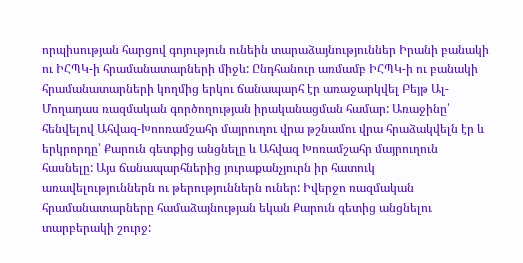որպիսության հարցով գոյություն ունեին տարաձայնություններ Իրանի բանակի ու ԻՀՊԿ-ի հրամանատարների միջև: Ընդհանուր առմամբ ԻՀՊԿ-ի ու բանակի հրամանատարների կողմից երկու ճանապարհ էր առաջարկվել Բեյթ Ալ-Մողադաս ռազմական գործողության իրականացման համար: Առաջինը՝ հենվելով Ահվազ-Խոոռամշահր մայրուղու վրա թշնամու վրա հրաձակվելն էր և երկրորդը՝ Քարուն գետքից անցնելը և Ահվազ Խոռամշահր մայրուղուն հասնելը: Այս ճանապարհներից յուրաքանչյուրն իր հատուկ առավելություններն ու թերություններն ուներ: Իվերջո ռազմական հրամանատարները համաձայնության եկան Քարուն գետից անցնելու տարբերակի շուրջ: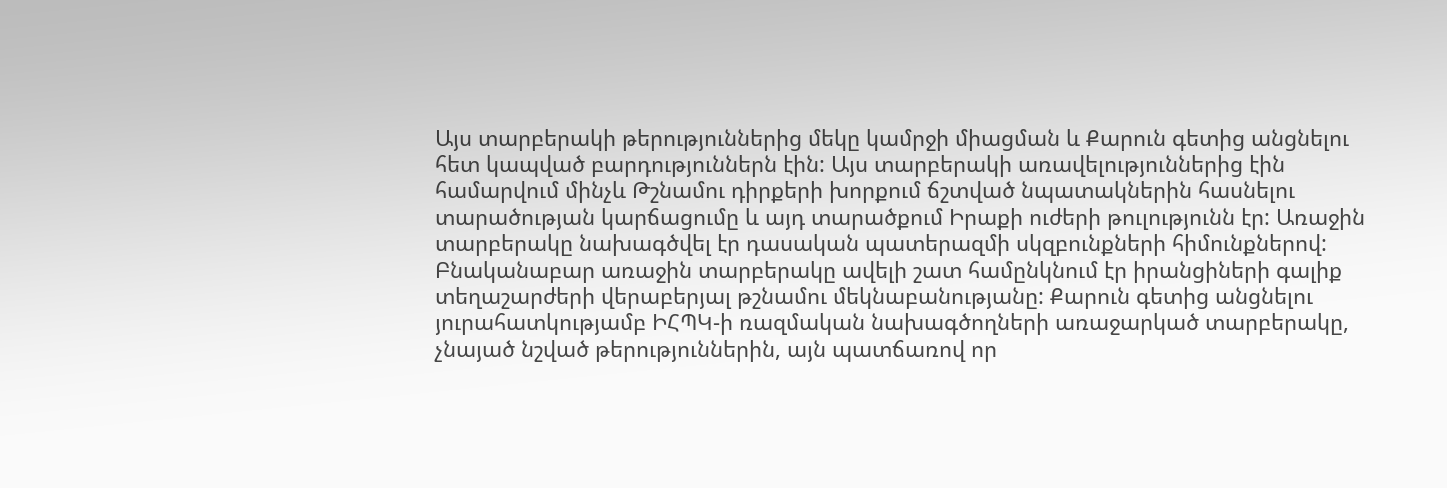Այս տարբերակի թերություններից մեկը կամրջի միացման և Քարուն գետից անցնելու հետ կապված բարդություններն էին: Այս տարբերակի առավելություններից էին համարվում մինչև Թշնամու դիրքերի խորքում ճշտված նպատակներին հասնելու տարածության կարճացումը և այդ տարածքում Իրաքի ուժերի թուլությունն էր: Առաջին տարբերակը նախագծվել էր դասական պատերազմի սկզբունքների հիմունքներով: Բնականաբար առաջին տարբերակը ավելի շատ համընկնում էր իրանցիների գալիք տեղաշարժերի վերաբերյալ թշնամու մեկնաբանությանը: Քարուն գետից անցնելու յուրահատկությամբ ԻՀՊԿ-ի ռազմական նախագծողների առաջարկած տարբերակը, չնայած նշված թերություններին, այն պատճառով որ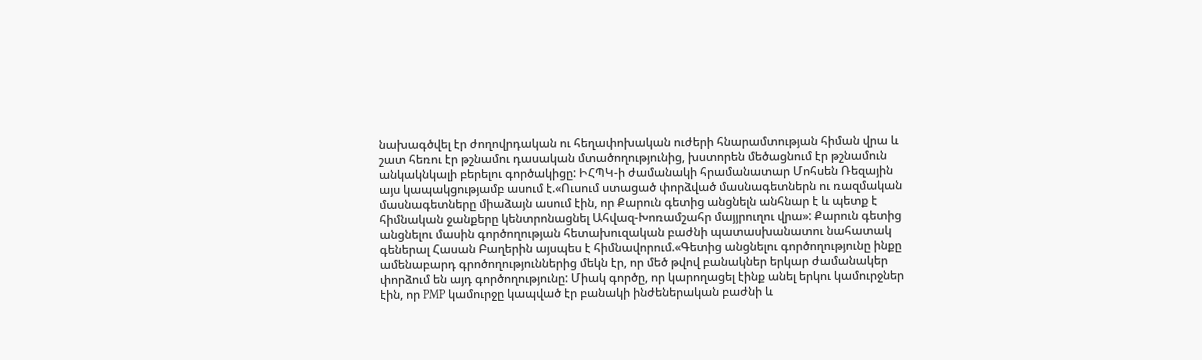նախագծվել էր ժողովրդական ու հեղափոխական ուժերի հնարամտության հիման վրա և շատ հեռու էր թշնամու դասական մտածողությունից, խստորեն մեծացնում էր թշնամուն անկակնկալի բերելու գործակիցը: ԻՀՊԿ-ի ժամանակի հրամանատար Մոհսեն Ռեզային այս կապակցությամբ ասում է.«Ուսում ստացած փորձված մասնագետներն ու ռազմական մասնագետները միաձայն ասում էին, որ Քարուն գետից անցնելն անհնար է և պետք է հիմնական ջանքերը կենտրոնացնել Ահվազ-Խոռամշահր մայյրուղու վրա»: Քարուն գետից անցնելու մասին գործողության հետախուզական բաժնի պատասխանատու նահատակ գեներալ Հասան Բաղերին այսպես է հիմնավորում.«Գետից անցնելու գործողությունը ինքը ամենաբարդ գրոծողություններից մեկն էր, որ մեծ թվով բանակներ երկար ժամանակեր փորձում են այդ գործողությունը: Միակ գործը, որ կարողացել էինք անել երկու կամուրջներ էին, որ PMP կամուրջը կապված էր բանակի ինժեներական բաժնի և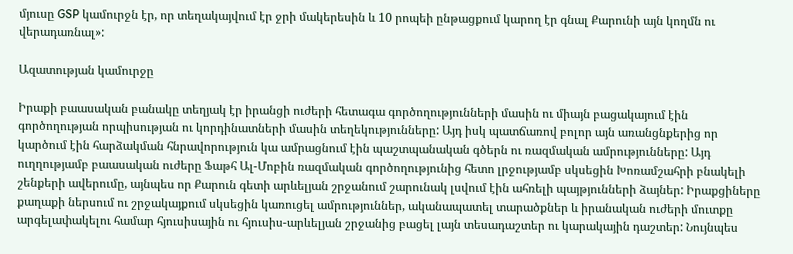մյուսը GSP կամուրջն էր, որ տեղակայվում էր ջրի մակերեսին և 10 րոպեի ընթացքում կարող էր գնալ Քարունի այն կողմն ու վերադառնալ»:

Ազատության կամուրջը

Իրաքի բաասական բանակը տեղյակ էր իրանցի ուժերի հետագա գործողությունների մասին ու միայն բացակայում էին գործողության որպիսության ու կորդինատների մասին տեղեկությունները: Այդ իսկ պատճառով բոլոր այն առանցնքերից որ կարծում էին հարձակման հնրավորություն կա ամրացնում էին պաշտպանական գծերն ու ռազմական ամրությունները: Այդ ուղղությամբ բաասական ուժերը Ֆաթհ Ալ-Մոբին ռազմական գործողությունից հետո լրջությամբ սկսեցին Խոռամշահրի բնակելի շենքերի ավերումը, այնպես որ Քարուն գետի արևելյան շրջանում շարունակ լսվում էին ահռելի պայթյունների ձայներ: Իրաքցիները քաղաքի ներսում ու շրջակայքում սկսեցին կառուցել ամրություններ, ականապատել տարածքներ և իրանական ուժերի մուտքը արգելափակելու համար հյուսիսային ու հյուսիս-արևելյան շրջանից բացել լայն տեսադաշտեր ու կարակային դաշտեր: Նույնպես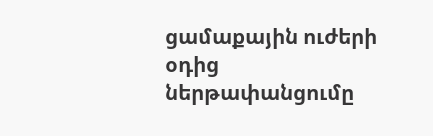ցամաքային ուժերի օդից ներթափանցումը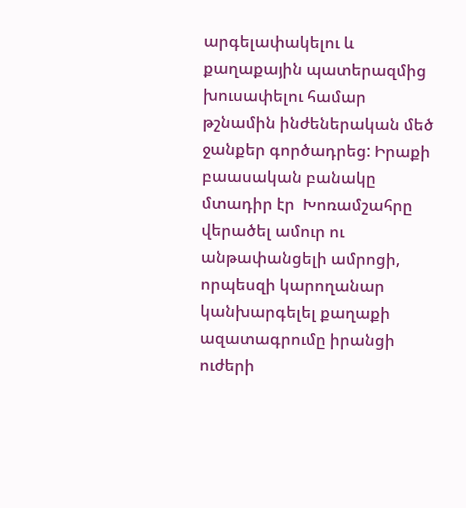արգելափակելու և քաղաքային պատերազմից խուսափելու համար թշնամին ինժեներական մեծ ջանքեր գործադրեց: Իրաքի բաասական բանակը մտադիր էր  Խոռամշահրը վերածել ամուր ու անթափանցելի ամրոցի, որպեսզի կարողանար կանխարգելել քաղաքի ազատագրումը իրանցի ուժերի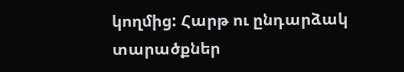կողմից: Հարթ ու ընդարձակ տարածքներ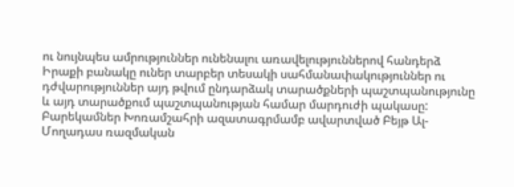ու նույնպես ամրություններ ունենալու առավելություններով հանդերձ Իրաքի բանակը ուներ տարբեր տեսակի սահմանափակություններ ու դժվարություններ այդ թվում ընդարձակ տարածքների պաշտպանությունը և այդ տարածքում պաշտպանության համար մարդուժի պակասը: Բարեկամներ Խոռամշահրի ազատագրմամբ ավարտված Բեյթ Ալ-Մողադաս ռազմական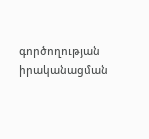գործողության իրականացման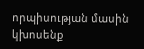որպիսության մասին կխոսենք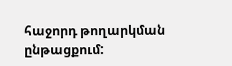հաջորդ թողարկման ընթացքում: